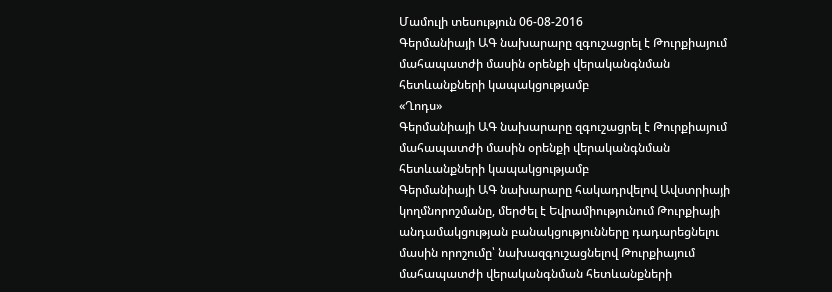Մամուլի տեսություն 06-08-2016
Գերմանիայի ԱԳ նախարարը զգուշացրել է Թուրքիայում մահապատժի մասին օրենքի վերականգնման հետևանքների կապակցությամբ
«Ղոդս»
Գերմանիայի ԱԳ նախարարը զգուշացրել է Թուրքիայում մահապատժի մասին օրենքի վերականգնման հետևանքների կապակցությամբ
Գերմանիայի ԱԳ նախարարը հակադրվելով Ավստրիայի կողմնորոշմանը, մերժել է Եվրամիությունում Թուրքիայի անդամակցության բանակցությունները դադարեցնելու մասին որոշումը՝ նախազգուշացնելով Թուրքիայում մահապատժի վերականգնման հետևանքների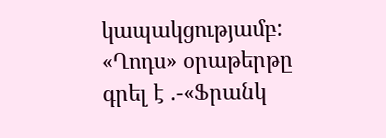կապակցությամբ:
«Ղոդս» օրաթերթը գրել է .-«Ֆրանկ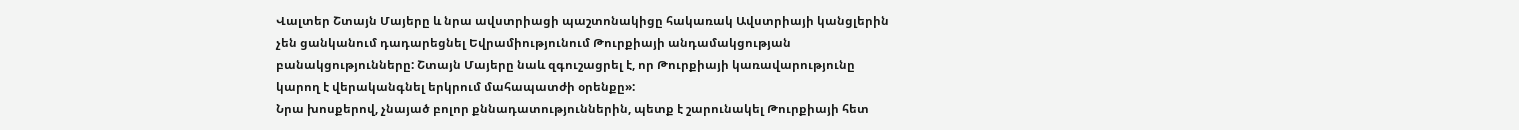Վալտեր Շտայն Մայերը և նրա ավստրիացի պաշտոնակիցը հակառակ Ավստրիայի կանցլերին չեն ցանկանում դադարեցնել Եվրամիությունում Թուրքիայի անդամակցության բանակցությունները: Շտայն Մայերը նաև զգուշացրել է, որ Թուրքիայի կառավարությունը կարող է վերականգնել երկրում մահապատժի օրենքը»:
Նրա խոսքերով, չնայած բոլոր քննադատություններին, պետք է շարունակել Թուրքիայի հետ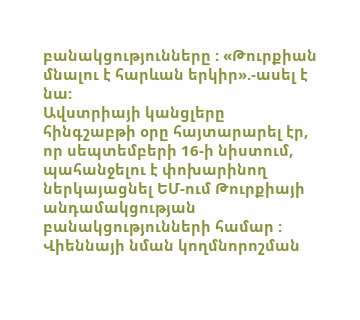բանակցությունները : «Թուրքիան մնալու է հարևան երկիր».-ասել է նա:
Ավստրիայի կանցլերը հինգշաբթի օրը հայտարարել էր, որ սեպտեմբերի 16-ի նիստում, պահանջելու է փոխարինող ներկայացնել ԵՄ-ում Թուրքիայի անդամակցության բանակցությունների համար : Վիեննայի նման կողմնորոշման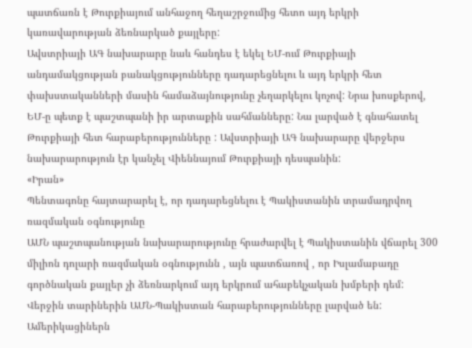պատճառն է Թուրքիայում անհաջող հեղաշրջումից հետո այդ երկրի կառավարության ձեռնարկած քայլերը:
Ավստրիայի ԱԳ նախարարը նաև հանդես է եկել ԵՄ-ում Թուրքիայի անդամակցության բանակցությունները դադարեցնելու և այդ երկրի հետ փախստականների մասին համաձայնությունը չեղարկելու կոչով: Նրա խոսքերով, ԵՄ-ը պետք է պաշտպանի իր արտաքին սահմանները: Նա լարված է գնահատել Թուրքիայի հետ հարաբերությունները : Ավստրիայի ԱԳ նախարարը վերջերս նախարարություն էր կանչել Վիեննայում Թուրքիայի դեսպանին:
«Իրան»
Պենտագոնը հայտարարել է, որ դադարեցնելու է Պակիստանին տրամադրվող ռազմական օգնությունը
ԱՄՆ պաշտպանության նախարարությունը հրաժարվել է Պակիստանին վճարել 300 միլիոն դոլարի ռազմական օգնությունն , այն պատճառով , որ Իսլամաբադը գործնական քայլեր չի ձեռնարկում այդ երկրում ահաբեկչական խմբերի դեմ: Վերջին տարիներին ԱՄՆ-Պակիստան հարաբերությունները լարված են: Ամերիկացիներն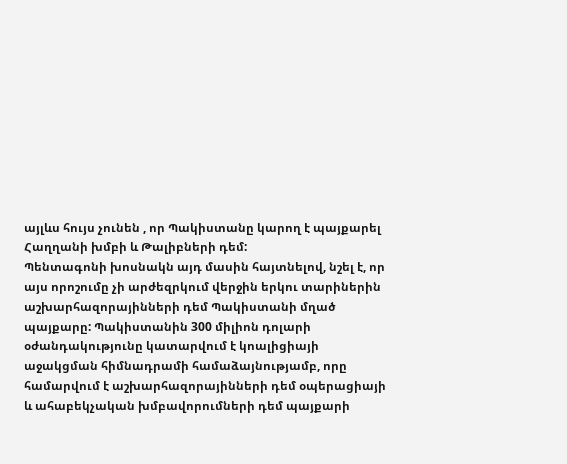այլևս հույս չունեն , որ Պակիստանը կարող է պայքարել Հաղղանի խմբի և Թալիբների դեմ:
Պենտագոնի խոսնակն այդ մասին հայտնելով, նշել է, որ այս որոշումը չի արժեզրկում վերջին երկու տարիներին աշխարհազորայինների դեմ Պակիստանի մղած պայքարը: Պակիստանին 300 միլիոն դոլարի օժանդակությունը կատարվում է կոալիցիայի աջակցման հիմնադրամի համաձայնությամբ, որը համարվում է աշխարհազորայինների դեմ օպերացիայի և ահաբեկչական խմբավորումների դեմ պայքարի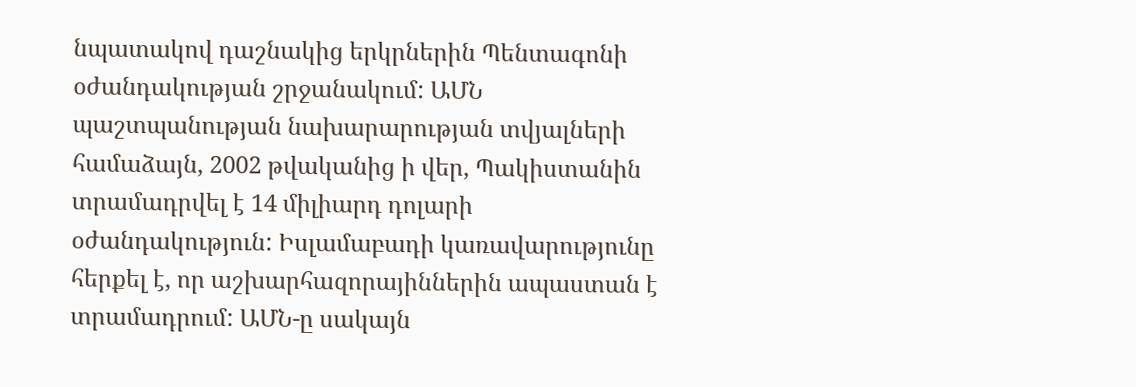նպատակով դաշնակից երկրներին Պենտագոնի օժանդակության շրջանակում: ԱՄՆ պաշտպանության նախարարության տվյալների համաձայն, 2002 թվականից ի վեր, Պակիստանին տրամադրվել է 14 միլիարդ դոլարի օժանդակություն: Իսլամաբադի կառավարությունը հերքել է, որ աշխարհազորայիններին ապաստան է տրամադրում: ԱՄՆ-ը սակայն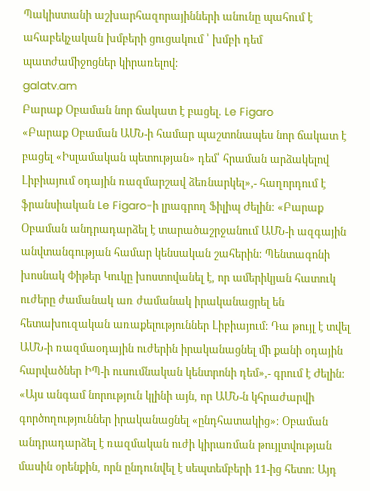Պակիստանի աշխարհազորայինների անունը պահում է ահաբեկչական խմբերի ցուցակում ՝ խմբի դեմ պատժամիջոցներ կիրառելով:
galatv.am
Բարաք Օբաման նոր ճակատ է բացել. Le Figaro
«Բարաք Օբաման ԱՄՆ-ի համար պաշտոնապես նոր ճակատ է բացել «Իսլամական պետության» դեմ՝ հրաման արձակելով Լիբիայում օդային ռազմարշավ ձեռնարկել»,- հաղորդում է ֆրանսիական Le Figaro-ի լրագրող Ֆիլիպ Ժելին: «Բարաք Օբաման անդրադարձել է տարածաշրջանում ԱՄՆ-ի ազգային անվտանգության համար կենսական շահերին: Պենտագոնի խոսնակ Փիթեր Կուկը խոստովանել է, որ ամերիկյան հատուկ ուժերը ժամանակ առ ժամանակ իրականացրել են հետախուզական առաքելություններ Լիբիայում: Դա թույլ է տվել ԱՄՆ-ի ռազմաօդային ուժերին իրականացնել մի քանի օդային հարվածներ ԻՊ-ի ուսումնական կենտրոնի դեմ»,- գրում է Ժելին:
«Այս անգամ նորություն կլինի այն, որ ԱՄՆ-ն կհրաժարվի գործողություններ իրականացնել «ընդհատակից»։ Օբաման անդրադարձել է ռազմական ուժի կիրառման թույլտվության մասին օրենքին, որն ընդունվել է սեպտեմբերի 11-ից հետո: Այդ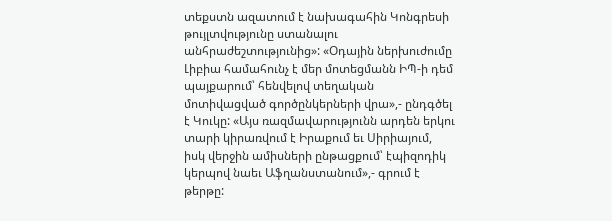տեքստն ազատում է նախագահին Կոնգրեսի թույլտվությունը ստանալու անհրաժեշտությունից»: «Օդային ներխուժումը Լիբիա համահունչ է մեր մոտեցմանն ԻՊ-ի դեմ պայքարում՝ հենվելով տեղական մոտիվացված գործընկերների վրա»,- ընդգծել է Կուկը: «Այս ռազմավարությունն արդեն երկու տարի կիրառվում է Իրաքում եւ Սիրիայում, իսկ վերջին ամիսների ընթացքում՝ էպիզոդիկ կերպով նաեւ Աֆղանստանում»,- գրում է թերթը: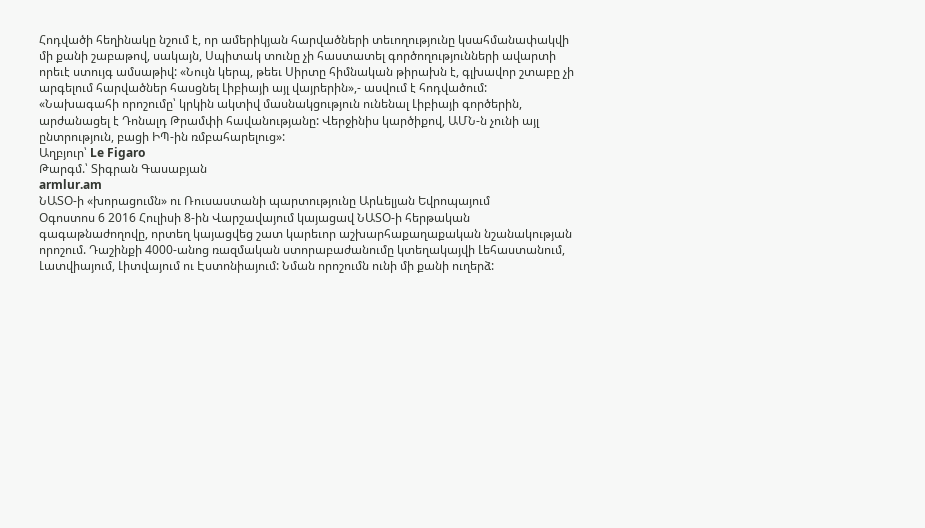Հոդվածի հեղինակը նշում է, որ ամերիկյան հարվածների տեւողությունը կսահմանափակվի մի քանի շաբաթով, սակայն, Սպիտակ տունը չի հաստատել գործողությունների ավարտի որեւէ ստույգ ամսաթիվ: «Նույն կերպ, թեեւ Սիրտը հիմնական թիրախն է, գլխավոր շտաբը չի արգելում հարվածներ հասցնել Լիբիայի այլ վայրերին»,- ասվում է հոդվածում:
«Նախագահի որոշումը՝ կրկին ակտիվ մասնակցություն ունենալ Լիբիայի գործերին, արժանացել է Դոնալդ Թրամփի հավանությանը: Վերջինիս կարծիքով, ԱՄՆ-ն չունի այլ ընտրություն, բացի ԻՊ-ին ռմբահարելուց»:
Աղբյուր՝ Le Figaro
Թարգմ.՝ Տիգրան Գասաբյան
armlur.am
ՆԱՏՕ-ի «խորացումն» ու Ռուսաստանի պարտությունը Արևելյան Եվրոպայում
Օգոստոս 6 2016 Հուլիսի 8-ին Վարշավայում կայացավ ՆԱՏՕ-ի հերթական գագաթնաժողովը, որտեղ կայացվեց շատ կարեւոր աշխարհաքաղաքական նշանակության որոշում. Դաշինքի 4000-անոց ռազմական ստորաբաժանումը կտեղակայվի Լեհաստանում, Լատվիայում, Լիտվայում ու Էստոնիայում: Նման որոշումն ունի մի քանի ուղերձ: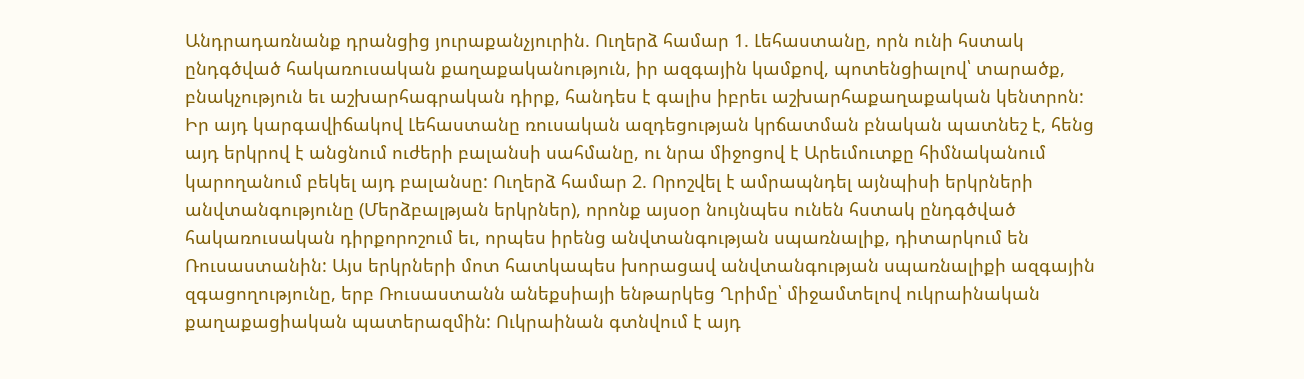Անդրադառնանք դրանցից յուրաքանչյուրին. Ուղերձ համար 1. Լեհաստանը, որն ունի հստակ ընդգծված հակառուսական քաղաքականություն, իր ազգային կամքով, պոտենցիալով՝ տարածք, բնակչություն եւ աշխարհագրական դիրք, հանդես է գալիս իբրեւ աշխարհաքաղաքական կենտրոն: Իր այդ կարգավիճակով Լեհաստանը ռուսական ազդեցության կրճատման բնական պատնեշ է, հենց այդ երկրով է անցնում ուժերի բալանսի սահմանը, ու նրա միջոցով է Արեւմուտքը հիմնականում կարողանում բեկել այդ բալանսը: Ուղերձ համար 2. Որոշվել է ամրապնդել այնպիսի երկրների անվտանգությունը (Մերձբալթյան երկրներ), որոնք այսօր նույնպես ունեն հստակ ընդգծված հակառուսական դիրքորոշում եւ, որպես իրենց անվտանգության սպառնալիք, դիտարկում են Ռուսաստանին: Այս երկրների մոտ հատկապես խորացավ անվտանգության սպառնալիքի ազգային զգացողությունը, երբ Ռուսաստանն անեքսիայի ենթարկեց Ղրիմը՝ միջամտելով ուկրաինական քաղաքացիական պատերազմին: Ուկրաինան գտնվում է այդ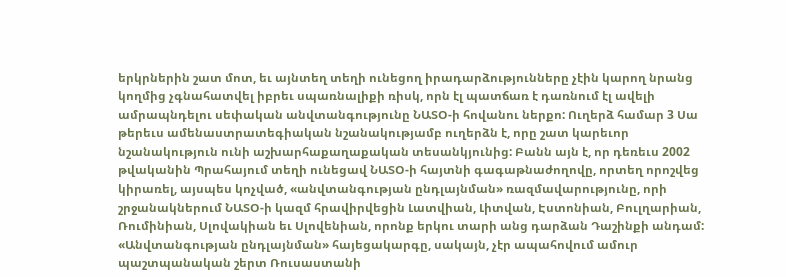երկրներին շատ մոտ, եւ այնտեղ տեղի ունեցող իրադարձությունները չէին կարող նրանց կողմից չգնահատվել իբրեւ սպառնալիքի ռիսկ, որն էլ պատճառ է դառնում էլ ավելի ամրապնդելու սեփական անվտանգությունը ՆԱՏՕ-ի հովանու ներքո: Ուղերձ համար 3 Սա թերեւս ամենաստրատեգիական նշանակությամբ ուղերձն է, որը շատ կարեւոր նշանակություն ունի աշխարհաքաղաքական տեսանկյունից: Բանն այն է, որ դեռեւս 2002 թվականին Պրահայում տեղի ունեցավ ՆԱՏՕ-ի հայտնի գագաթնաժողովը, որտեղ որոշվեց կիրառել, այսպես կոչված, «անվտանգության ընդլայնման» ռազմավարությունը, որի շրջանակներում ՆԱՏՕ-ի կազմ հրավիրվեցին Լատվիան, Լիտվան, Էստոնիան, Բուլղարիան, Ռումինիան, Սլովակիան եւ Սլովենիան, որոնք երկու տարի անց դարձան Դաշինքի անդամ: «Անվտանգության ընդլայնման» հայեցակարգը, սակայն, չէր ապահովում ամուր պաշտպանական շերտ Ռուսաստանի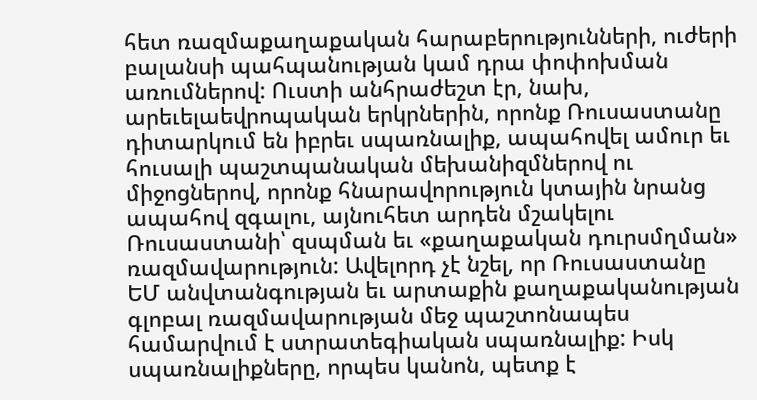հետ ռազմաքաղաքական հարաբերությունների, ուժերի բալանսի պահպանության կամ դրա փոփոխման առումներով: Ուստի անհրաժեշտ էր, նախ, արեւելաեվրոպական երկրներին, որոնք Ռուսաստանը դիտարկում են իբրեւ սպառնալիք, ապահովել ամուր եւ հուսալի պաշտպանական մեխանիզմներով ու միջոցներով, որոնք հնարավորություն կտային նրանց ապահով զգալու, այնուհետ արդեն մշակելու Ռուսաստանի՝ զսպման եւ «քաղաքական դուրսմղման» ռազմավարություն: Ավելորդ չէ նշել, որ Ռուսաստանը ԵՄ անվտանգության եւ արտաքին քաղաքականության գլոբալ ռազմավարության մեջ պաշտոնապես համարվում է ստրատեգիական սպառնալիք: Իսկ սպառնալիքները, որպես կանոն, պետք է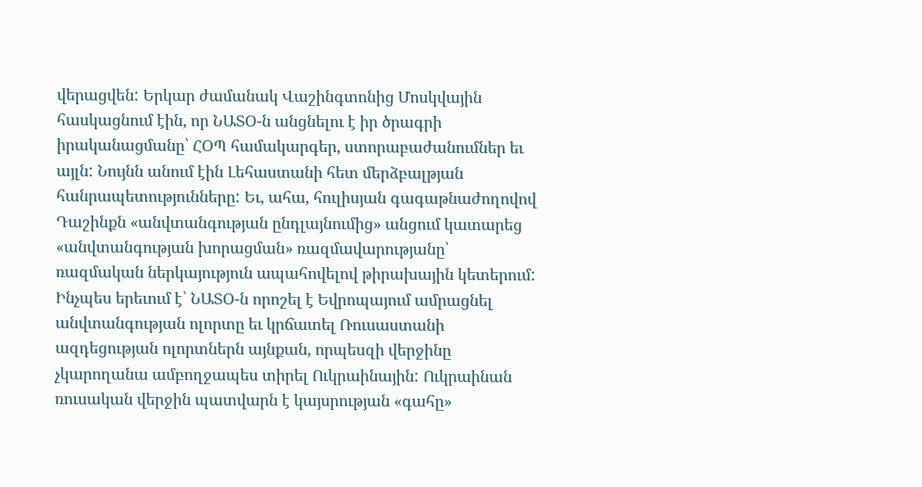վերացվեն: Երկար ժամանակ Վաշինգտոնից Մոսկվային հասկացնում էին, որ ՆԱՏՕ-ն անցնելու է իր ծրագրի իրականացմանը՝ ՀՕՊ համակարգեր, ստորաբաժանումներ եւ այլն: Նույնն անում էին Լեհաստանի հետ մերձբալթյան հանրապետությունները: Եւ, ահա, հուլիսյան գագաթնաժողովով Դաշինքն «անվտանգության ընդլայնումից» անցում կատարեց «անվտանգության խորացման» ռազմավարությանը՝ ռազմական ներկայություն ապահովելով թիրախային կետերում: Ինչպես երեւում է՝ ՆԱՏՕ-ն որոշել է Եվրոպայում ամրացնել անվտանգության ոլորտը եւ կրճատել Ռուսաստանի ազդեցության ոլորտներն այնքան, որպեսզի վերջինը չկարողանա ամբողջապես տիրել Ուկրաինային: Ուկրաինան ռուսական վերջին պատվարն է կայսրության «գահը»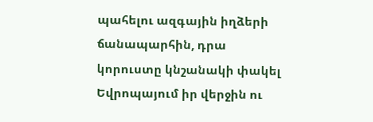պահելու ազգային իղձերի ճանապարհին, դրա կորուստը կնշանակի փակել Եվրոպայում իր վերջին ու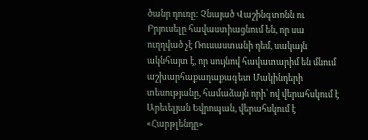ծանր դուռը: Չնայած Վաշինգտոնն ու Բրյուսելը հավաստիացնում են, որ սա ուղղված չէ Ռուսաստանի դեմ, սակայն ակնհայտ է, որ սույնով հավատարիմ են մնում աշխարհաքաղաքագետ Մակինդերի տեսությանը, համաձայն որի՝ ով վերահսկում է Արեւելյան Եվրոպան, վերահսկում է «Հարթլենդը»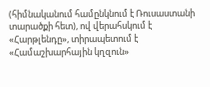(հիմնականում համընկնում է Ռուսաստանի տարածքի հետ), ով վերահսկում է «Հարթլենդը», տիրապետում է «Համաշխարհային կղզուն»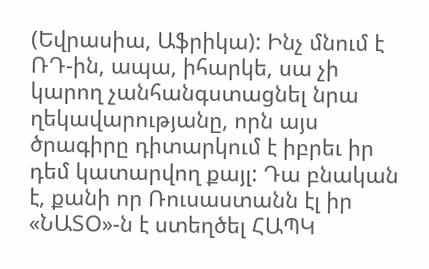(Եվրասիա, Աֆրիկա): Ինչ մնում է ՌԴ-ին, ապա, իհարկե, սա չի կարող չանհանգստացնել նրա ղեկավարությանը, որն այս ծրագիրը դիտարկում է իբրեւ իր դեմ կատարվող քայլ: Դա բնական է, քանի որ Ռուսաստանն էլ իր «ՆԱՏՕ»-ն է ստեղծել ՀԱՊԿ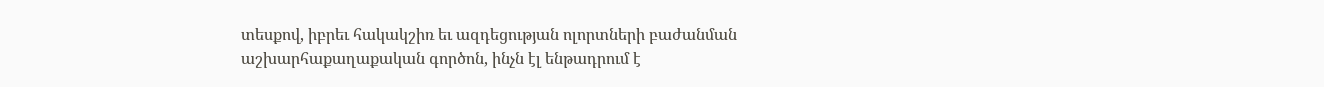տեսքով, իբրեւ հակակշիռ եւ ազդեցության ոլորտների բաժանման աշխարհաքաղաքական գործոն, ինչն էլ ենթադրում է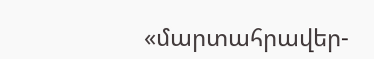«մարտահրավեր-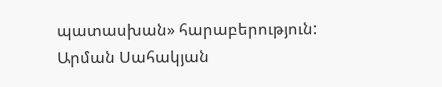պատասխան» հարաբերություն:
Արման Սահակյան